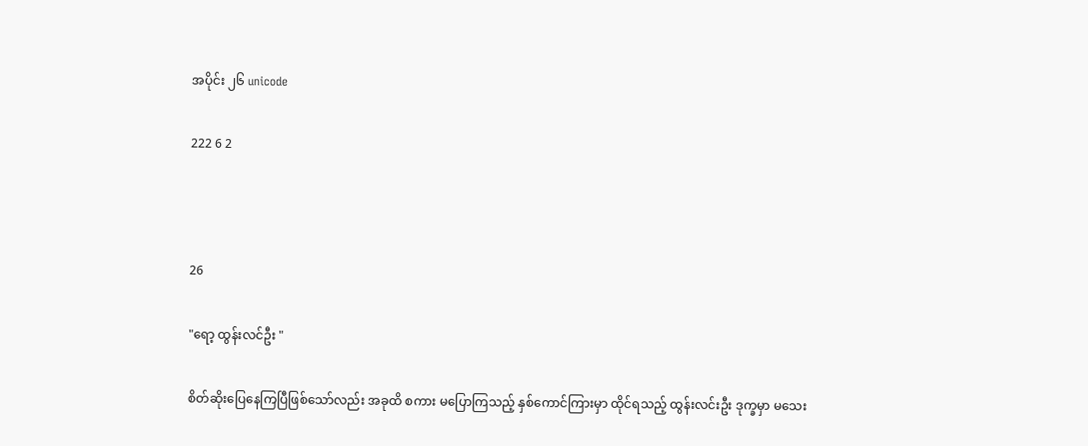အပိုင်း ၂၆ unicode

222 6 2



26

"ရော့ ထွန်းလင်ဦး "

စိတ်ဆိုးပြေနေကြပြီဖြစ်သော်လည်း အခုထိ စကား မပြောကြသည့် နှစ်ကောင်ကြားမှာ ထိုင်ရသည့် ထွန်းလင်းဦး ဒုက္ခမှာ မသေး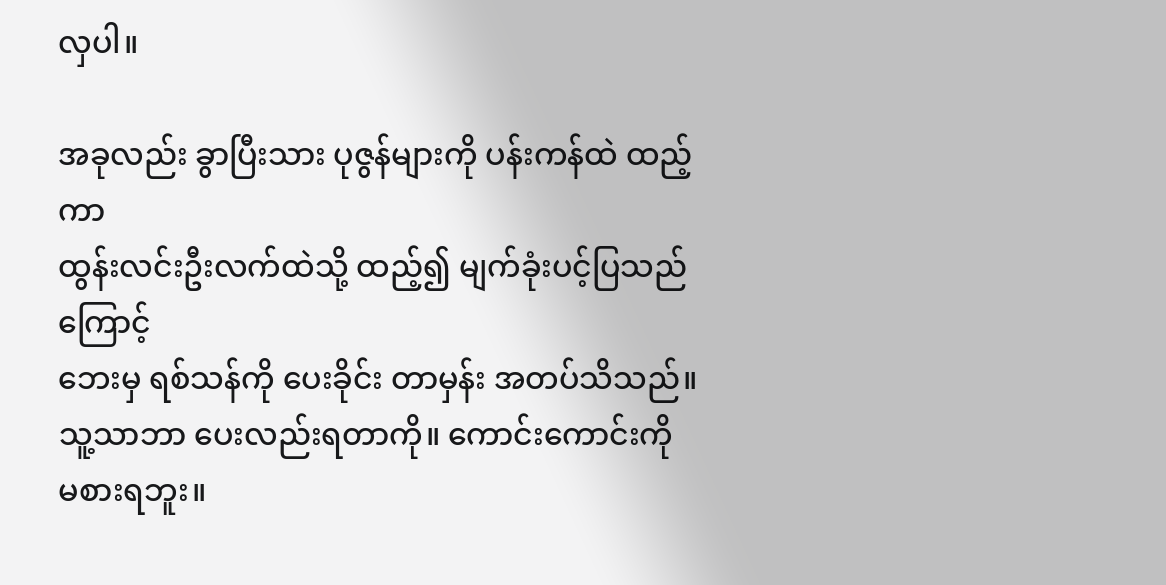လှပါ။

အခုလည်း ခွာပြီးသား ပုဇွန်များကို ပန်းကန်ထဲ ထည့်ကာ
ထွန်းလင်းဦးလက်ထဲသို့ ထည့်၍ မျက်ခုံးပင့်ပြသည်ကြောင့်
ဘေးမှ ရစ်သန်ကို ပေးခိုင်း တာမှန်း အတပ်သိသည်။
သူ့သာဘာ ပေးလည်းရတာကို။ ကောင်းကောင်းကို မစားရဘူး။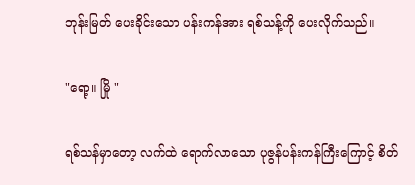ဘုန်းမြတ် ပေးခိုင်းသော ပန်းကန်အား ရစ်သန့်ကို ပေးလိုက်သည်။

"ရော့။ မြို "

ရစ်သန်မှာတော့ လက်ထဲ ရောက်လာသော ပုဇွန်ပန်းကန်ကြီးကြောင့် စိတ်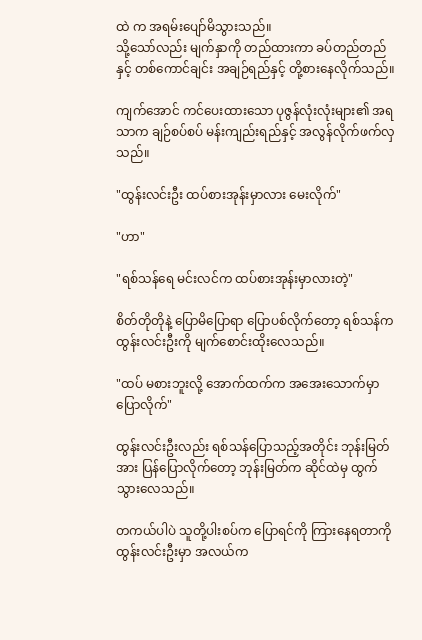ထဲ က အရမ်းပျော်မိသွားသည်။
သို့သော်လည်း မျက်နှာကို တည်ထားကာ ခပ်တည်တည်နှင့် တစ်ကောင်ချင်း အချဉ်ရည်နှင့် တို့စားနေလိုက်သည်။

ကျက်အောင် ကင်ပေးထားသော ပုဇွန်လုံးလုံးများ၏ အရသာက ချဉ်စပ်စပ် မန်းကျည်းရည်နှင့် အလွန်လိုက်ဖက်လှသည်။

"ထွန်းလင်းဦး ထပ်စားအုန်းမှာလား မေးလိုက်"

"ဟာ"

"ရစ်သန်ရေ မင်းလင်က ထပ်စားအုန်းမှာလားတဲ့"

စိတ်တိုတိုနဲ့ ပြောမိပြောရာ ပြောပစ်လိုက်တော့ ရစ်သန်က ထွန်းလင်းဦးကို မျက်စောင်းထိုးလေသည်။

"ထပ် မစားဘူးလို့ အောက်ထက်က အအေးသောက်မှာ ပြောလိုက်"

ထွန်းလင်းဦးလည်း ရစ်သန်ပြောသည့်အတိုင်း ဘုန်းမြတ်အား ပြန်ပြောလိုက်တော့ ဘုန်းမြတ်က ဆိုင်ထဲမှ ထွက်သွားလေသည်။

တကယ်ပါပဲ သူတို့ပါးစပ်က ပြောရင်ကို ကြားနေရတာကို ထွန်းလင်းဦးမှာ အလယ်က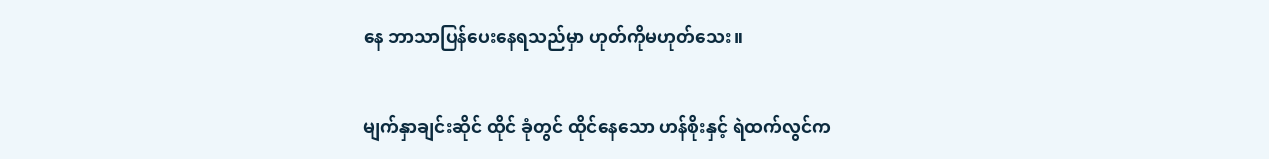နေ ဘာသာပြန်ပေးနေရသည်မှာ ဟုတ်ကိုမဟုတ်သေး။

မျက်နှာချင်းဆိုင် ထိုင် ခုံတွင် ထိုင်နေသော ဟန်စိုးနှင့် ရဲထက်လွင်က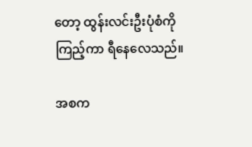တော့ ထွန်းလင်းဦးပုံစံကို ကြည့်ကာ ရီနေလေသည်။

အစက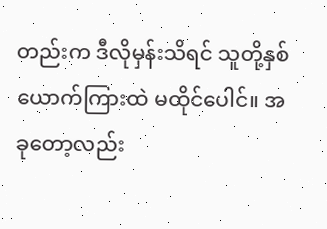တည်းက ဒီလိုမှန်းသိရင် သူတို့နှစ်ယောက်ကြားထဲ မထိုင်ပေါင်။ အခုတော့လည်း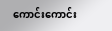ကောင်းကောင်း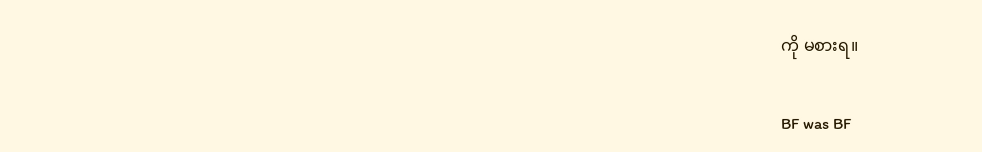ကို မစားရ။

BF was BF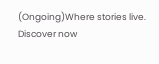(Ongoing)Where stories live. Discover now